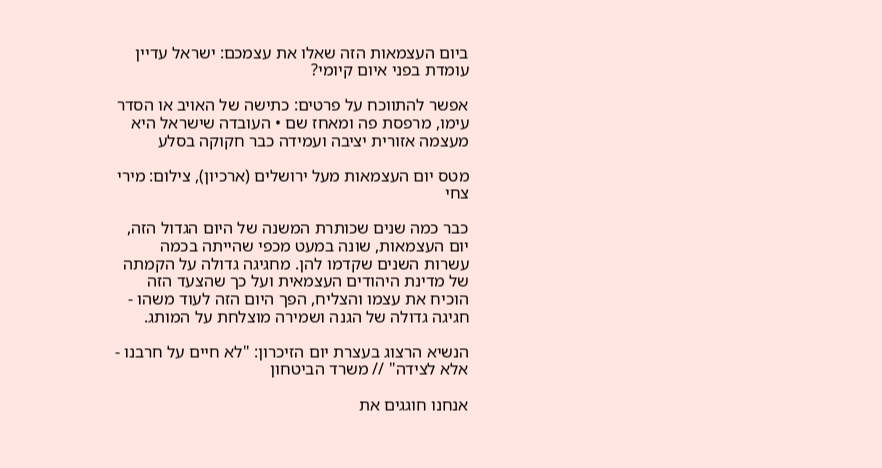ביום העצמאות הזה שאלו את עצמכם: ישראל עדיין עומדת בפני איום קיומי?

אפשר להתווכח על פרטים: כתישה של האויב או הסדר עימו, מרפסת פה ומאחז שם • העובדה שישראל היא מעצמה אזורית יציבה ועמידה כבר חקוקה בסלע

מטס יום העצמאות מעל ירושלים (ארכיון), צילום: מירי צחי

כבר כמה שנים שכותרת המשנה של היום הגדול הזה, יום העצמאות, שונה במעט מכפי שהייתה בכמה עשרות השנים שקדמו להן. מחגיגה גדולה על הקמתה של מדינת היהודים העצמאית ועל כך שהצעד הזה הוכיח את עצמו והצליח, הפך היום הזה לעוד משהו - חגיגה גדולה של הגנה ושמירה מוצלחת על המותג.

הנשיא הרצוג בעצרת יום הזיכרון: "לא חיים על חרבנו - אלא לצידה" // משרד הביטחון

אנחנו חוגגים את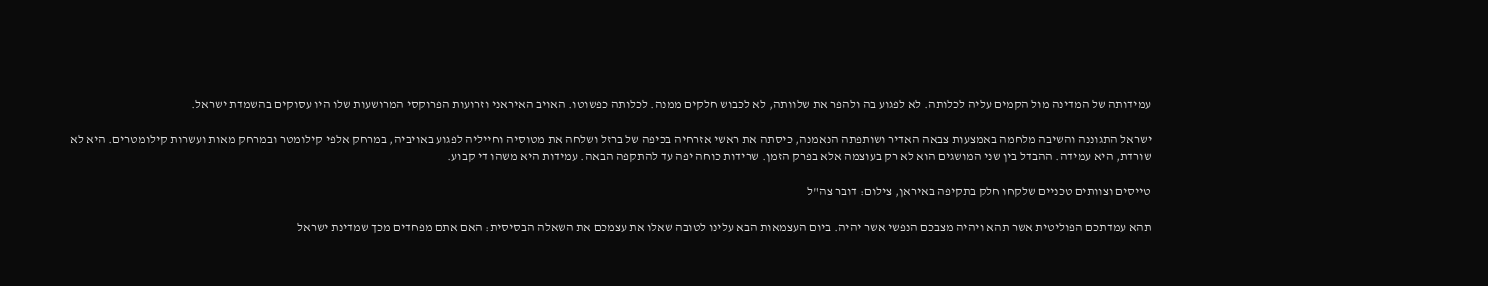עמידותה של המדינה מול הקמים עליה לכלותה. לא לפגוע בה ולהפר את שלוותה, לא לכבוש חלקים ממנה. לכלותה כפשוטו. האויב האיראני וזרועות הפרוקסי המרושעות שלו היו עסוקים בהשמדת ישראל.

ישראל התגוננה והשיבה מלחמה באמצעות צבאה האדיר ושותפתה הנאמנה, כיסתה את ראשי אזרחיה בכיפה של ברזל ושלחה את מטוסיה וחייליה לפגוע באויביה, במרחק אלפי קילומטר ובמרחק מאות ועשרות קילומטרים. היא לא שורדת, היא עמידה. ההבדל בין שני המושגים הוא לא רק בעוצמה אלא בפרק הזמן. שרידות כוחה יפה עד להתקפה הבאה. עמידות היא משהו די קבוע.

טייסים וצוותים טכניים שלקחו חלק בתקיפה באיראן, צילום: דובר צה"ל

תהא עמדתכם הפוליטית אשר תהא ויהיה מצבכם הנפשי אשר יהיה. ביום העצמאות הבא עלינו לטובה שאלו את עצמכם את השאלה הבסיסית: האם אתם מפחדים מכך שמדינת ישראל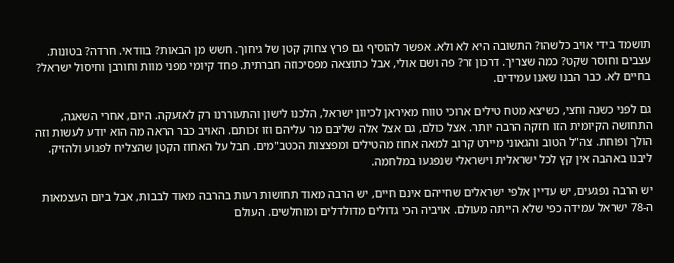תושמד בידי אויב כלשהו? התשובה היא לא ולא. אפשר להוסיף גם פרץ צחוק קטן של גיחוך. חשש מן הבאות? בוודאי. חרדה? בטונות. עצבים וחוסר שקט? כמה שצריך. דרכון זר? פה ושם אולי, אבל כתוצאה מפסיכוזה חברתית. פחד קיומי מפני מוות וחורבן וחיסול ישראל? בחיים לא. כבר הבנו שאנו עמידים.

גם לפני כשנה וחצי, כשיצא מטח טילים ארוכי טווח מאיראן לכיוון ישראל, הלכנו לישון והתעוררנו רק לאזעקה. היום, אחרי השאגה, התחושה הקיומית הזו חזקה הרבה יותר. אצל כולם, גם אצל אלה שליבם מר עליהם וזו זכותם. האויב כבר הראה מה הוא יודע לעשות וזה הולך ופוחת. צה"ל הטוב והגאוני מיירט קרוב למאה אחוז מהטילים ומפצצות הכטב"מים. חבל על האחוז הקטן שהצליח לפגוע ולהזיק. ליבנו באהבה אין קץ לכל ישראלית וישראלי שנפגעו במלחמה.

יש הרבה נפגעים, יש עדיין אלפי ישראלים שחייהם אינם חיים, יש הרבה מאוד תחושות רעות בהרבה מאוד לבבות, אבל ביום העצמאות ה-78 ישראל עמידה כפי שלא הייתה מעולם. אויביה הכי גדולים מדולדלים ומוחלשים. העולם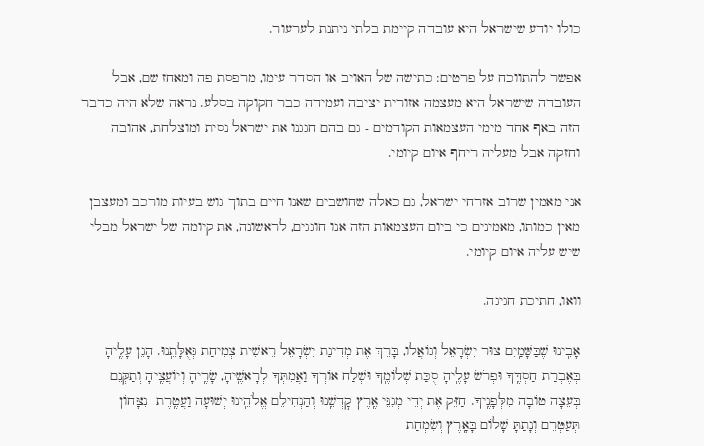כולו יודע שישראל היא עובדה קיימת בלתי ניתנת לערעור.

אפשר להתווכח על פרטים: כתישה של האויב או הסדר עימו, מרפסת פה ומאחז שם, אבל העובדה שישראל היא מעצמה אזורית יציבה ועמידה כבר חקוקה בסלע. נראה שלא היה כדבר הזה באף אחד מימי העצמאות הקודמים - גם בהם חגגנו את ישראל נסית ומוצלחת, אהובה וחזקה אבל מעליה ריחף איום קיומי.

אני מאמין שרוב אזרחי ישראל, גם כאלה שחושבים שאנו חיים בתוך גוש בעיות מורכב ומעצבן מאין כמותו, מאמינים כי ביום העצמאות הזה אנו חוגגים, לראשונה, את קיומה של ישראל מבלי שיש עליה איום קיומי.

וואו, חתיכת חגיגה.

אָבִֽינוּ שֶׁבַּשָּׁמַֽיִם צוּר יִשְׂרָאֵל וְגוֹאֲלו, בָּרֵךְ אֶת מְדִינַת יִשְׂרָאֵל רֵאשִׁית צְמִיחַת גְּאֻלָּתֵֽנוּ. הָגֵן עָלֶֽיהָ בְּאֶבְרַת חַסְדֶּֽךָ וּפְרֹשׂ עָלֶֽיהָ סֻכַּת שְׁלוֹמֶֽךָ וּשְׁלַח אוֹרְךָ וַאֲמִתְּךָ לְרָאשֶֽׁיהָ, שָׂרֶֽיהָ וְיוֹעֲצֶֽיהָ וְתַקְּנֵם בְּעֵצָה טוֹבָה מִלְּפָנֶֽיךָ. חַזֵּק אֶת יְדֵי מְגִנֵּי אֶֽרֶץ קׇדְשֵֽׁנוּ וְהַנְחִילֵם אֱלֹהֵֽינוּ יְשׁוּעָה וַעֲטֶֽרֶת  נִצָּחוֹן תְּעַטְּרֵם וְנָתַתָּ שָׁלוֹם בָּאָֽרֶץ וְשִׂמְחַת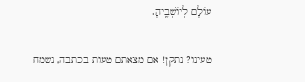עוֹלָם לְיוֹשְׁבֶֽיהָ.

טעינו? נתקן! אם מצאתם טעות בכתבה, נשמח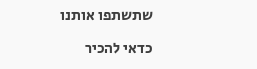שתשתפו אותנו

כדאי להכיר